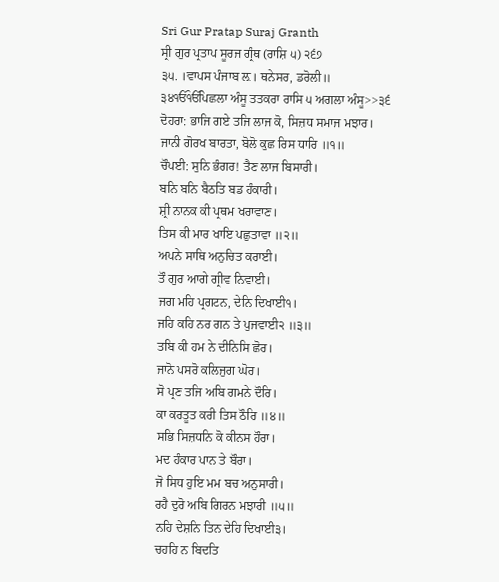Sri Gur Pratap Suraj Granth
ਸ੍ਰੀ ਗੁਰ ਪ੍ਰਤਾਪ ਸੂਰਜ ਗ੍ਰੰਥ (ਰਾਸ਼ਿ ੫) ੨੬੭
੩੫. ।ਵਾਪਸ ਪੰਜਾਬ ਲ਼। ਥਨੇਸਰ, ਡਰੋਲੀ॥
੩੪ੴੴਪਿਛਲਾ ਅੰਸੂ ਤਤਕਰਾ ਰਾਸਿ ੫ ਅਗਲਾ ਅੰਸੂ>>੩੬
ਦੋਹਰਾ: ਭਾਜਿ ਗਏ ਤਜਿ ਲਾਜ ਕੋ, ਸਿਜ਼ਧ ਸਮਾਜ ਮਝਾਰ।
ਜਾਨੀ ਗੋਰਖ ਬਾਰਤਾ, ਬੋਲੋ ਕੁਛ ਰਿਸ ਧਾਰਿ ॥੧॥
ਚੌਪਈ: ਸੁਨਿ ਭੰਗਰ! ਤੈਣ ਲਾਜ ਬਿਸਾਰੀ।
ਬਨਿ ਬਨਿ ਬੈਠਤਿ ਬਡ ਹੰਕਾਰੀ।
ਸ਼੍ਰੀ ਨਾਨਕ ਕੀ ਪ੍ਰਥਮ ਖਰਾਵਾਣ।
ਤਿਸ ਕੀ ਮਾਰ ਖਾਇ ਪਛੁਤਾਵਾ ॥੨॥
ਅਪਨੇ ਸਾਥਿ ਅਨੁਚਿਤ ਕਰਾਈ।
ਤੌ ਗੁਰ ਆਗੇ ਗ੍ਰੀਵ ਨਿਵਾਈ।
ਜਗ ਮਹਿ ਪ੍ਰਗਟਨ, ਦੇਨਿ ਦਿਖਾਈ੧।
ਜਹਿ ਕਹਿ ਨਰ ਗਨ ਤੇ ਪੁਜਵਾਈ੨ ॥੩॥
ਤਬਿ ਕੀ ਹਮ ਨੇ ਦੀਨਿਸਿ ਛੋਰ।
ਜਾਨੋ ਪਸਰੋ ਕਲਿਜੁਗ ਘੋਰ।
ਸੋ ਪ੍ਰਣ ਤਜਿ ਅਬਿ ਗਮਨੇ ਦੌਰਿ।
ਕਾ ਕਰਤੂਤ ਕਰੀ ਤਿਸ ਠੌਰਿ ॥੪॥
ਸਭਿ ਸਿਜ਼ਧਨਿ ਕੋ ਕੀਨਸ ਹੌਰਾ।
ਮਦ ਹੰਕਾਰ ਪਾਨ ਤੇ ਬੌਰਾ।
ਜੋ ਸਿਧ ਹੁਇ ਮਮ ਬਚ ਅਨੁਸਾਰੀ।
ਰਹੈ ਦੁਰੋ ਅਬਿ ਗਿਰਨ ਮਝਾਰੀ ॥੫॥
ਨਹਿ ਦੇਸ਼ਨਿ ਤਿਨ ਦੇਹਿ ਦਿਖਾਈ੩।
ਚਹਹਿ ਨ ਬਿਦਤਿ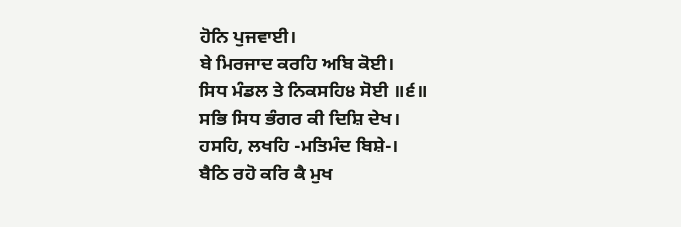ਹੋਨਿ ਪੁਜਵਾਈ।
ਬੇ ਮਿਰਜਾਦ ਕਰਹਿ ਅਬਿ ਕੋਈ।
ਸਿਧ ਮੰਡਲ ਤੇ ਨਿਕਸਹਿ੪ ਸੋਈ ॥੬॥
ਸਭਿ ਸਿਧ ਭੰਗਰ ਕੀ ਦਿਸ਼ਿ ਦੇਖ।
ਹਸਹਿ, ਲਖਹਿ -ਮਤਿਮੰਦ ਬਿਸ਼ੇ-।
ਬੈਠਿ ਰਹੋ ਕਰਿ ਕੈ ਮੁਖ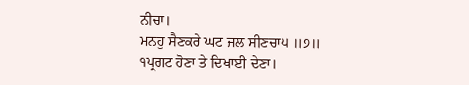ਨੀਚਾ।
ਮਨਹੁ ਸੈਣਕਰੇ ਘਟ ਜਲ ਸੀਣਚਾ੫ ॥੭॥
੧ਪ੍ਰਗਟ ਹੋਣਾ ਤੇ ਦਿਖਾਈ ਦੇਣਾ।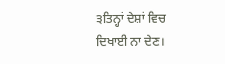੩ਤਿਨ੍ਹਾਂ ਦੇਸ਼ਾਂ ਵਿਚ ਦਿਖਾਈ ਨਾ ਦੇਣ।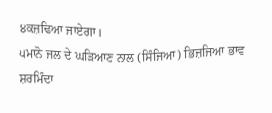੪ਕਜ਼ਢਿਆ ਜਾਏਗਾ।
੫ਮਾਨੋ ਜਲ ਦੇ ਘੜਿਆਣ ਨਾਲ (ਸਿੰਜਿਆ) ਭਿਜ਼ਜਿਆ ਭਾਵ ਸ਼ਰਮਿੰਦਾ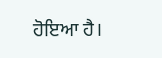ਹੋਇਆ ਹੈ।